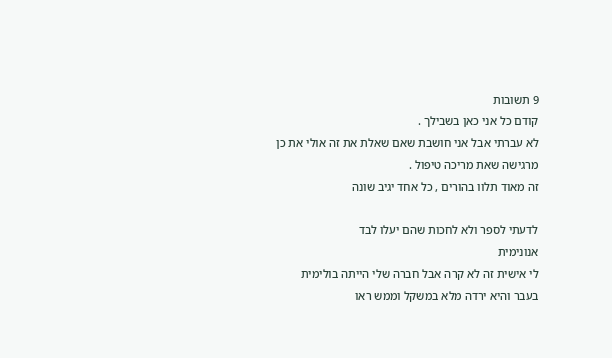9 תשובות
קודם כל אני כאן בשבילך .
לא עברתי אבל אני חושבת שאם שאלת את זה אולי את כן מרגישה שאת מריכה טיפול .
זה מאוד תלוו בהורים , כל אחד יגיב שונה

לדעתי לספר ולא לחכות שהם יעלו לבד
אנונימית
לי אישית זה לא קרה אבל חברה שלי הייתה בולימית בעבר והיא ירדה מלא במשקל וממש ראו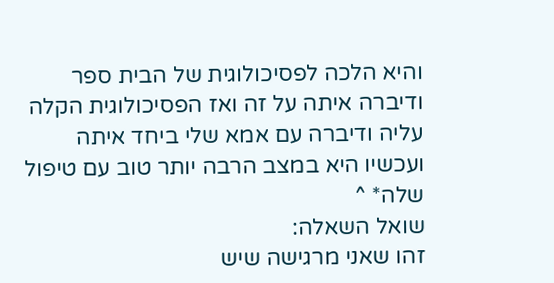והיא הלכה לפסיכולוגית של הבית ספר ודיברה איתה על זה ואז הפסיכולוגית הקלה עליה ודיברה עם אמא שלי ביחד איתה ועכשיו היא במצב הרבה יותר טוב עם טיפול
שלה* ^
שואל השאלה:
זהו שאני מרגישה שיש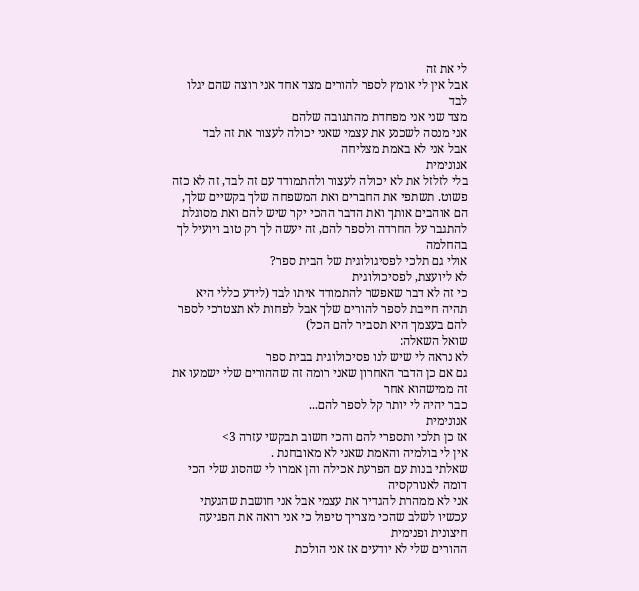לי את זה
אבל אין לי אומץ לספר להורים מצד אחד אני רוצה שהם יגלו לבד
מצד שני אני מפחדת מהתגובה שלהם
אני מנסה לשכנע את עצמי שאני יכולה לעצור את זה לבד
אבל אני לא באמת מצליחה
אנונימית
בלי לזלזל את לא יכולה לעצור ולהתמודד עם זה לבד, זה לא כזה פשוט. תשתפי את החברים ואת המשפחה שלך בקשיים שלך, הם אוהבים אותך ואת הדבר ההכי יקר שיש להם ואת מסוגלת להתגבר על החרדה ולספר להם, זה יעשה לך רק טוב ויועיל לך בהחלמה
אולי גם תלכי לפסיגולוגית של הבית ספר?
לא ליועצת, לפסיכולוגית
כי זה לא דבר שאפשר להתמודד איתו לבד (לידע כללי היא תהיה חייבת לספר להורים שלך אבל לפחות לא תצטרכי לספר להם בעצמך היא תסביר להם הכל)
שואל השאלה:
לא נראה לי שיש לנו פסיכולוגית בבית ספר
גם אם כן הדבר האחרון שאני רומה זה שההורים שלי ישמעו את זה ממישהוא אחר
כבר יהיה לי יותר קל לספר להם...
אנונימית
אז כן תלכי ותספרי להם והכי חשוב תבקשי עזרה 3>
אין לי בולמיה והאמת שאני לא מאובחנת .
שאלתי בנות עם הפרעת אכילה והן אמרו לי שהסוג שלי הכי דומה לאנורקסיה
אני לא ממהרת להגדיר את עצמי אבל אני חושבת שהגעתי עכשיו לשלב שהכי מצריך טיפול כי אני רואה את הפגיעה חיצונית ופנימית
ההורים שלי לא יודעים אז אני הולכת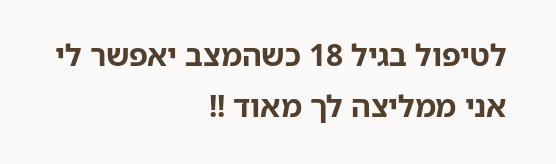לטיפול בגיל 18 כשהמצב יאפשר לי
אני ממליצה לך מאוד !!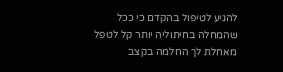להגיע לטיפול בהקדם כי ככל שהמחלה בחיתוליה יותר קל לטפל
מאחלת לך החלמה בקצב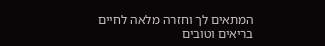המתאים לך וחזרה מלאה לחיים בריאים וטובים